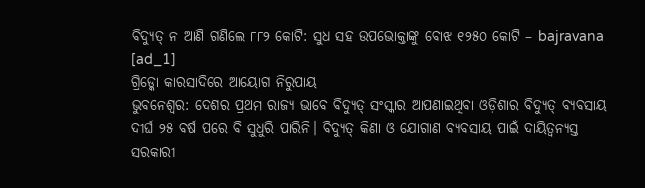ବିଦ୍ୟୁତ୍ ନ ଆଣି ଗଣିଲେ ୮୮୨ କୋଟି: ସୁଧ ସହ ଉପଭୋକ୍ତାଙ୍କୁ ବୋଝ ୧୨୫୦ କୋଟି – bajravana
[ad_1]
ଗ୍ରିଡ୍କୋ କାରସାଦିରେ ଆୟୋଗ ନିରୁପାୟ
ଭୁବନେଶ୍ବର: ଦେଶର ପ୍ରଥମ ରାଜ୍ୟ ଭାବେ ବିଦ୍ୟୁତ୍ ସଂସ୍କାର ଆପଣାଇଥିବା ଓଡ଼ିଶାର ବିଦ୍ୟୁତ୍ ବ୍ୟବସାୟ ଦୀର୍ଘ ୨୫ ବର୍ଷ ପରେ ବି ସୁଧୁରି ପାରିନି। ବିଦ୍ୟୁତ୍ କିଣା ଓ ଯୋଗାଣ ବ୍ୟବସାୟ ପାଇଁ ଦାୟିତ୍ବନ୍ୟସ୍ତ ସରକାରୀ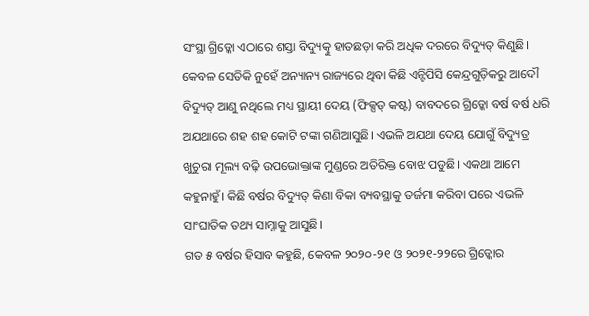ସଂସ୍ଥା ଗ୍ରିଡ୍କୋ ଏଠାରେ ଶସ୍ତା ବିଦ୍ୟୁତ୍କୁ ହାତଛଡ଼ା କରି ଅଧିକ ଦରରେ ବିଦ୍ୟୁତ୍ କିଣୁଛି। କେବଳ ସେତିକି ନୁହେଁ ଅନ୍ୟାନ୍ୟ ରାଜ୍ୟରେ ଥିବା କିଛି ଏନ୍ଟିପିସି କେନ୍ଦ୍ରଗୁଡ଼ିକରୁ ଆଦୌ ବିଦ୍ୟୁତ୍ ଆଣୁ ନଥିଲେ ମଧ୍ୟ ସ୍ଥାୟୀ ଦେୟ (ଫିକ୍ସଡ୍ କଷ୍ଟ) ବାବଦରେ ଗ୍ରିଡ୍କୋ ବର୍ଷ ବର୍ଷ ଧରି ଅଯଥାରେ ଶହ ଶହ କୋଟି ଟଙ୍କା ଗଣିଆସୁଛି। ଏଭଳି ଅଯଥା ଦେୟ ଯୋଗୁଁ ବିଦ୍ୟୁତ୍ର ଖୁଚୁରା ମୂଲ୍ୟ ବଢ଼ି ଉପଭୋକ୍ତାଙ୍କ ମୁଣ୍ଡରେ ଅତିରିକ୍ତ ବୋଝ ପଡୁଛି। ଏକଥା ଆମେ କହୁନାହୁଁ। କିଛି ବର୍ଷର ବିଦ୍ୟୁତ୍ କିଣା ବିକା ବ୍ୟବସ୍ଥାକୁ ତର୍ଜମା କରିବା ପରେ ଏଭଳି ସାଂଘାତିକ ତଥ୍ୟ ସାମ୍ନାକୁ ଆସୁଛି।
ଗତ ୫ ବର୍ଷର ହିସାବ କହୁଛି, କେବଳ ୨୦୨୦-୨୧ ଓ ୨୦୨୧-୨୨ରେ ଗ୍ରିଡ୍କୋର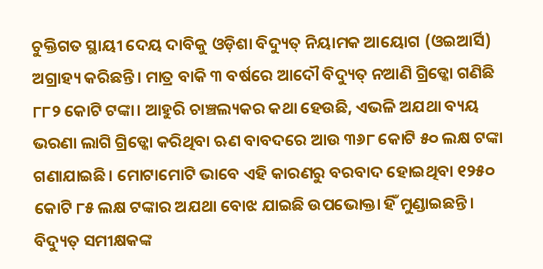ଚୁକ୍ତିଗତ ସ୍ଥାୟୀ ଦେୟ ଦାବିକୁ ଓଡ଼ିଶା ବିଦ୍ୟୁତ୍ ନିୟାମକ ଆୟୋଗ (ଓଇଆର୍ସି) ଅଗ୍ରାହ୍ୟ କରିଛନ୍ତି। ମାତ୍ର ବାକି ୩ ବର୍ଷରେ ଆଦୌ ବିଦ୍ୟୁତ୍ ନଆଣି ଗ୍ରିଡ୍କୋ ଗଣିଛି ୮୮୨ କୋଟି ଟଙ୍କା। ଆହୁରି ଚାଞ୍ଚଲ୍ୟକର କଥା ହେଉଛି, ଏଭଳି ଅଯଥା ବ୍ୟୟ ଭରଣା ଲାଗି ଗ୍ରିଡ୍କୋ କରିଥିବା ଋଣ ବାବଦରେ ଆଉ ୩୬୮ କୋଟି ୫୦ ଲକ୍ଷ ଟଙ୍କା ଗଣାଯାଇଛି। ମୋଟାମୋଟି ଭାବେ ଏହି କାରଣରୁ ବରବାଦ ହୋଇଥିବା ୧୨୫୦ କୋଟି ୮୫ ଲକ୍ଷ ଟଙ୍କାର ଅଯଥା ବୋଝ ଯାଇଛି ଉପଭୋକ୍ତା ହିଁ ମୁଣ୍ଡାଇଛନ୍ତି। ବିଦ୍ୟୁତ୍ ସମୀକ୍ଷକଙ୍କ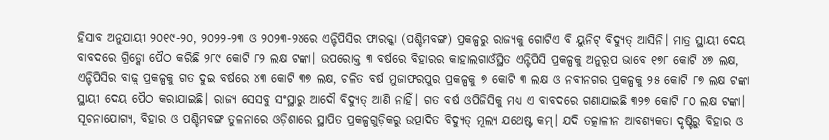ହିସାବ ଅନୁଯାୟୀ ୨୦୧୯-୨୦, ୨୦୨୨-୨୩ ଓ ୨୦୨୩-୨୪ରେ ଏନ୍ଟିପିସିର ଫାରକ୍କା (ପଶ୍ଚିମବଙ୍ଗ) ପ୍ରକଳ୍ପରୁ ରାଜ୍ୟକୁ ଗୋଟିଏ ବି ୟୁନିଟ୍ ବିଦ୍ୟୁତ୍ ଆସିନି। ମାତ୍ର ସ୍ଥାୟୀ ଦେୟ ବାବଦରେ ଗ୍ରିଡ୍କୋ ପୈଠ କରିଛି ୨୮୯ କୋଟି ୮୨ ଲକ୍ଷ ଟଙ୍କା। ଉପରୋକ୍ତ ୩ ବର୍ଷରେ ବିହାରର କାହାଲଗାଓଁସ୍ଥିତ ଏନ୍ଟିପିସି ପ୍ରକଳ୍ପକୁ ଅନୁରୂପ ଭାବେ ୧୭୮ କୋଟି ୪୭ ଲକ୍ଷ, ଏନ୍ଟିପିସିର ବାଢ଼୍ ପ୍ରକଳ୍ପକୁ ଗତ ଦୁଇ ବର୍ଷରେ ୪୩ କୋଟି ୩୭ ଲକ୍ଷ, ଚଳିତ ବର୍ଷ ମୁଜାଫରପୁର ପ୍ରକଳ୍ପକୁ ୭ କୋଟି ୩ ଲକ୍ଷ ଓ ନବୀନଗର ପ୍ରକଳ୍ପକୁ ୨୫ କୋଟି ୮୭ ଲକ୍ଷ ଟଙ୍କା ସ୍ଥାୟୀ ଦେୟ ପୈଠ କରାଯାଇଛି। ରାଜ୍ୟ ସେସବୁ ସଂସ୍ଥାରୁ ଆଦୌ ବିଦ୍ୟୁତ୍ ଆଣି ନାହିଁ। ଗତ ବର୍ଷ ଓପିଜିସିକୁ ମଧ୍ୟ ଏ ବାବଦରେ ଗଣାଯାଇଛି ୩୨୭ କୋଟି ୮୦ ଲକ୍ଷ ଟଙ୍କା।
ସୂଚନାଯୋଗ୍ୟ, ବିହାର ଓ ପଶ୍ଚିମବଙ୍ଗ ତୁଳନାରେ ଓଡ଼ିଶାରେ ସ୍ଥାପିତ ପ୍ରକଳ୍ପଗୁଡ଼ିକରୁ ଉତ୍ପାଦିତ ବିଦ୍ୟୁତ୍ ମୂଲ୍ୟ ଯଥେଷ୍ଟ କମ୍। ଯଦି ତତ୍କାଳୀନ ଆବଶ୍ୟକତା ଦୃଷ୍ଟିରୁ ବିହାର ଓ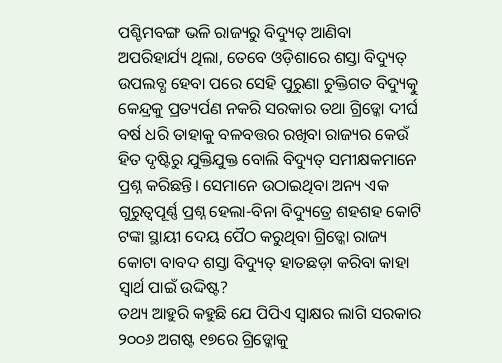ପଶ୍ଚିମବଙ୍ଗ ଭଳି ରାଜ୍ୟରୁ ବିଦ୍ୟୁତ୍ ଆଣିବା ଅପରିହାର୍ଯ୍ୟ ଥିଲା, ତେବେ ଓଡ଼ିଶାରେ ଶସ୍ତା ବିଦ୍ୟୁତ୍ ଉପଲବ୍ଧ ହେବା ପରେ ସେହି ପୁରୁଣା ଚୁକ୍ତିଗତ ବିଦ୍ୟୁତ୍କୁ କେନ୍ଦ୍ରକୁ ପ୍ରତ୍ୟର୍ପଣ ନକରି ସରକାର ତଥା ଗ୍ରିଡ୍କୋ ଦୀର୍ଘ ବର୍ଷ ଧରି ତାହାକୁ ବଳବତ୍ତର ରଖିବା ରାଜ୍ୟର କେଉଁ ହିତ ଦୃଷ୍ଟିରୁ ଯୁକ୍ତିଯୁକ୍ତ ବୋଲି ବିଦ୍ୟୁତ୍ ସମୀକ୍ଷକମାନେ ପ୍ରଶ୍ନ କରିଛନ୍ତି। ସେମାନେ ଉଠାଇଥିବା ଅନ୍ୟ ଏକ ଗୁରୁତ୍ବପୂର୍ଣ୍ଣ ପ୍ରଶ୍ନ ହେଲା-ବିନା ବିଦ୍ୟୁତ୍ରେ ଶହଶହ କୋଟି ଟଙ୍କା ସ୍ଥାୟୀ ଦେୟ ପୈଠ କରୁଥିବା ଗ୍ରିଡ୍କୋ ରାଜ୍ୟ କୋଟା ବାବଦ ଶସ୍ତା ବିଦ୍ୟୁତ୍ ହାତଛଡ଼ା କରିବା କାହା ସ୍ବାର୍ଥ ପାଇଁ ଉଦ୍ଦିଷ୍ଟ?
ତଥ୍ୟ ଆହୁରି କହୁଛି ଯେ ପିପିଏ ସ୍ବାକ୍ଷର ଲାଗି ସରକାର ୨୦୦୬ ଅଗଷ୍ଟ ୧୭ରେ ଗ୍ରିଡ୍କୋକୁ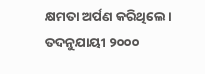କ୍ଷମତା ଅର୍ପଣ କରିଥିଲେ। ତଦନୁଯାୟୀ ୨୦୦୦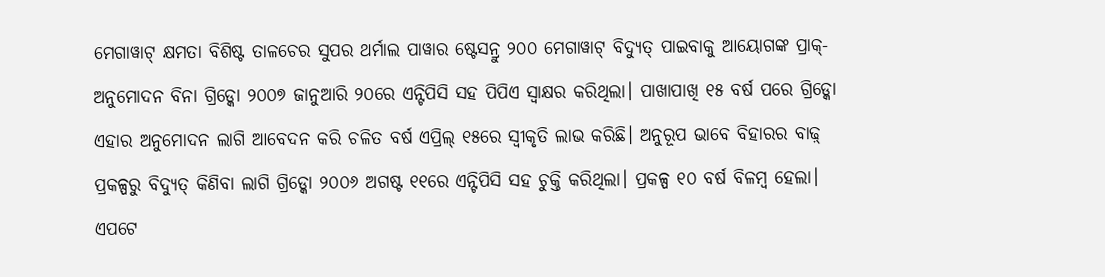ମେଗାୱାଟ୍ କ୍ଷମତା ବିଶିଷ୍ଟ ତାଳଚେର ସୁପର ଥର୍ମାଲ ପାୱାର ଷ୍ଟେସନ୍ରୁ ୨୦୦ ମେଗାୱାଟ୍ ବିଦ୍ୟୁତ୍ ପାଇବାକୁ ଆୟୋଗଙ୍କ ପ୍ରାକ୍-ଅନୁମୋଦନ ବିନା ଗ୍ରିଡ୍କୋ ୨୦୦୭ ଜାନୁଆରି ୨୦ରେ ଏନ୍ଟିପିସି ସହ ପିପିଏ ସ୍ବାକ୍ଷର କରିଥିଲା। ପାଖାପାଖି ୧୫ ବର୍ଷ ପରେ ଗ୍ରିଡ୍କୋ ଏହାର ଅନୁମୋଦନ ଲାଗି ଆବେଦନ କରି ଚଳିତ ବର୍ଷ ଏପ୍ରିଲ୍ ୧୫ରେ ସ୍ବୀକୃତି ଲାଭ କରିଛି। ଅନୁରୂପ ଭାବେ ବିହାରର ବାଢ଼୍ ପ୍ରକଳ୍ପରୁ ବିଦ୍ୟୁତ୍ କିଣିବା ଲାଗି ଗ୍ରିଡ୍କୋ ୨୦୦୬ ଅଗଷ୍ଟ ୧୧ରେ ଏନ୍ଟିପିସି ସହ ଚୁକ୍ତି କରିଥିଲା। ପ୍ରକଳ୍ପ ୧୦ ବର୍ଷ ବିଳମ୍ବ ହେଲା। ଏପଟେ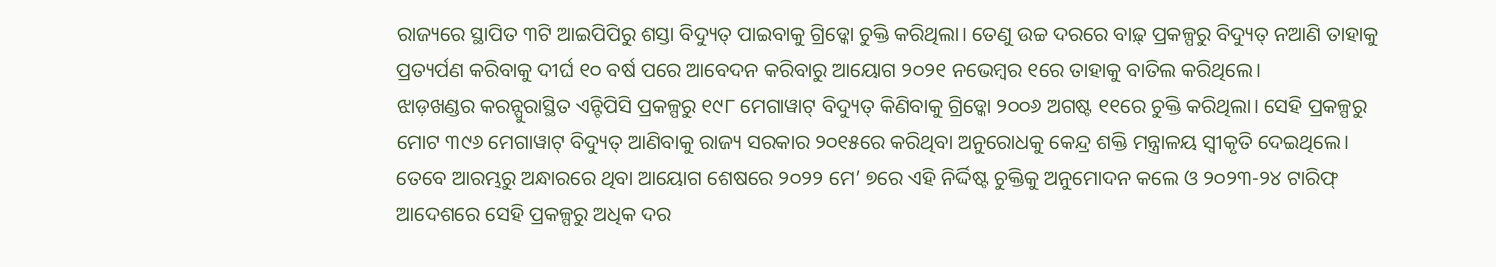ରାଜ୍ୟରେ ସ୍ଥାପିତ ୩ଟି ଆଇପିପିରୁ ଶସ୍ତା ବିଦ୍ୟୁତ୍ ପାଇବାକୁ ଗ୍ରିଡ୍କୋ ଚୁକ୍ତି କରିଥିଲା। ତେଣୁ ଉଚ୍ଚ ଦରରେ ବାଢ଼୍ ପ୍ରକଳ୍ପରୁ ବିଦ୍ୟୁତ୍ ନଆଣି ତାହାକୁ ପ୍ରତ୍ୟର୍ପଣ କରିବାକୁ ଦୀର୍ଘ ୧୦ ବର୍ଷ ପରେ ଆବେଦନ କରିବାରୁ ଆୟୋଗ ୨୦୨୧ ନଭେମ୍ବର ୧ରେ ତାହାକୁ ବାତିଲ କରିଥିଲେ।
ଝାଡ଼ଖଣ୍ଡର କରନ୍ପୁରାସ୍ଥିତ ଏନ୍ଟିପିସି ପ୍ରକଳ୍ପରୁ ୧୯୮ ମେଗାୱାଟ୍ ବିଦ୍ୟୁତ୍ କିଣିବାକୁ ଗ୍ରିଡ୍କୋ ୨୦୦୬ ଅଗଷ୍ଟ ୧୧ରେ ଚୁକ୍ତି କରିଥିଲା। ସେହି ପ୍ରକଳ୍ପରୁ ମୋଟ ୩୯୬ ମେଗାୱାଟ୍ ବିଦ୍ୟୁତ୍ ଆଣିବାକୁ ରାଜ୍ୟ ସରକାର ୨୦୧୫ରେ କରିଥିବା ଅନୁରୋଧକୁ କେନ୍ଦ୍ର ଶକ୍ତି ମନ୍ତ୍ରାଳୟ ସ୍ବୀକୃତି ଦେଇଥିଲେ। ତେବେ ଆରମ୍ଭରୁ ଅନ୍ଧାରରେ ଥିବା ଆୟୋଗ ଶେଷରେ ୨୦୨୨ ମେ’ ୭ରେ ଏହି ନିର୍ଦ୍ଦିଷ୍ଟ ଚୁକ୍ତିକୁ ଅନୁମୋଦନ କଲେ ଓ ୨୦୨୩-୨୪ ଟାରିଫ୍ ଆଦେଶରେ ସେହି ପ୍ରକଳ୍ପରୁ ଅଧିକ ଦର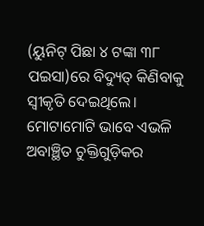(ୟୁନିଟ୍ ପିଛା ୪ ଟଙ୍କା ୩୮ ପଇସା)ରେ ବିଦ୍ୟୁତ୍ କିଣିବାକୁ ସ୍ବୀକୃତି ଦେଇଥିଲେ। ମୋଟାମୋଟି ଭାବେ ଏଭଳି ଅବାଞ୍ଛିତ ଚୁକ୍ତିଗୁଡ଼ିକର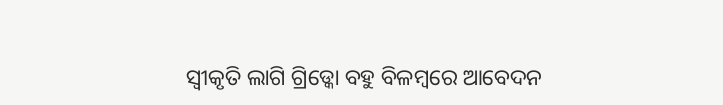ସ୍ବୀକୃତି ଲାଗି ଗ୍ରିଡ୍କୋ ବହୁ ବିଳମ୍ବରେ ଆବେଦନ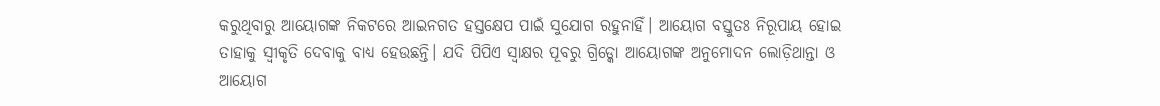କରୁଥିବାରୁ ଆୟୋଗଙ୍କ ନିକଟରେ ଆଇନଗତ ହସ୍ତକ୍ଷେପ ପାଇଁ ସୁଯୋଗ ରହୁନାହିଁ। ଆୟୋଗ ବସ୍ତୁତଃ ନିରୂପାୟ ହୋଇ ତାହାକୁ ସ୍ବୀକୃତି ଦେବାକୁ ବାଧ୍ୟ ହେଉଛନ୍ତି। ଯଦି ପିପିଏ ସ୍ବାକ୍ଷର ପୂବରୁ ଗ୍ରିଡ୍କୋ ଆୟୋଗଙ୍କ ଅନୁମୋଦନ ଲୋଡ଼ିଥାନ୍ତା ଓ ଆୟୋଗ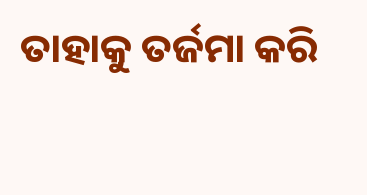ତାହାକୁ ତର୍ଜମା କରି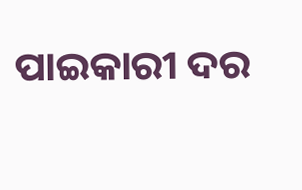ପାଇକାରୀ ଦର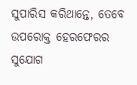ସୁପାରିସ କରିଥାନ୍ତେ, ତେବେ ଉପରୋକ୍ତ ହେରଫେରର ସୁଯୋଗ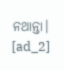ନଥାନ୍ତା।
[ad_2]